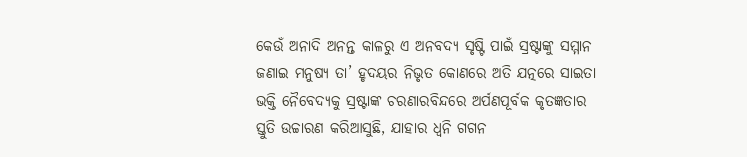କେଉଁ ଅନାଦି ଅନନ୍ତ କାଳରୁ ଏ ଅନବଦ୍ୟ ସୃଷ୍ଟି ପାଇଁ ସ୍ରଷ୍ଟାଙ୍କୁ ସମ୍ମାନ ଜଣାଇ ମନୁଷ୍ୟ ତା’ ହୃଦୟର ନିଭୃତ କୋଣରେ ଅତି ଯତ୍ନରେ ସାଇତା ଭକ୍ତି ନୈବେଦ୍ୟକୁ ସ୍ରଷ୍ଟାଙ୍କ ଚରଣାରବିନ୍ଦରେ ଅର୍ପଣପୂର୍ବକ କୃତଜ୍ଞତାର ସ୍ତୁତି ଉଚ୍ଚାରଣ କରିଆସୁଛି, ଯାହାର ଧ୍ୱନି ଗଗନ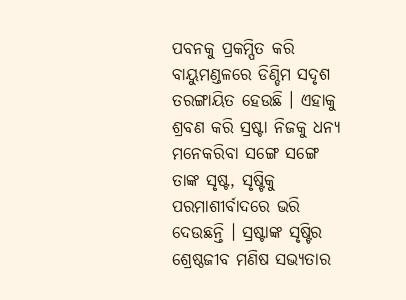ପବନକୁ ପ୍ରକମ୍ପିତ କରି ବାୟୁମଣ୍ଡଳରେ ଡିଣ୍ଡିମ ସଦୃଶ ତରଙ୍ଗାୟିତ ହେଉଛି । ଏହାକୁ ଶ୍ରବଣ କରି ସ୍ରଷ୍ଟା ନିଜକୁ ଧନ୍ୟ ମନେକରିବା ସଙ୍ଗେ ସଙ୍ଗେ ତାଙ୍କ ସୃଷ୍ଟ, ସୃଷ୍ଟିକୁ ପରମାଶୀର୍ବାଦରେ ଭରି ଦେଉଛନ୍ତି । ସ୍ରଷ୍ଟାଙ୍କ ସୃଷ୍ଟିର ଶ୍ରେଷ୍ଠଜୀବ ମଣିଷ ସଭ୍ୟତାର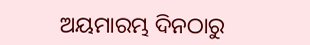ଅୟମାରମ୍ଭ ଦିନଠାରୁ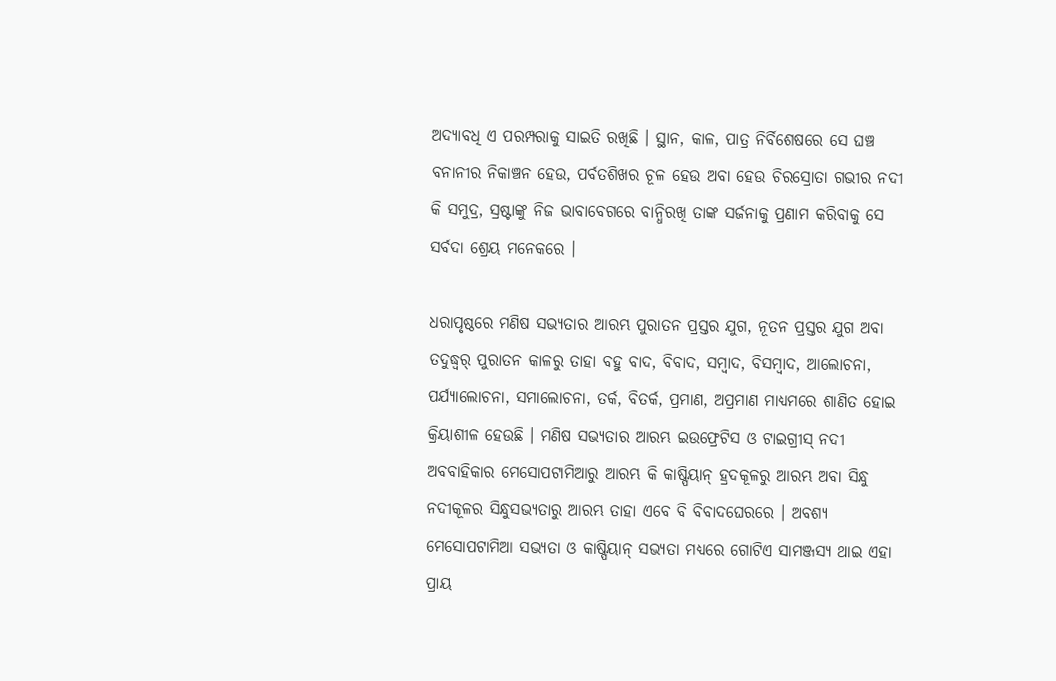ଅଦ୍ୟାବଧି ଏ ପରମ୍ପରାକୁ ସାଇତି ରଖିଛି । ସ୍ଥାନ, କାଳ, ପାତ୍ର ନିର୍ବିଶେଷରେ ସେ ଘଞ୍ଚ ବନାନୀର ନିକାଞ୍ଚନ ହେଉ, ପର୍ବତଶିଖର ଚୂଳ ହେଉ ଅବା ହେଉ ଚିରସ୍ରୋତା ଗଭୀର ନଦୀ କି ସମୁଦ୍ର, ସ୍ରଷ୍ଟାଙ୍କୁ ନିଜ ଭାବାବେଗରେ ବାନ୍ଧିରଖି ତାଙ୍କ ସର୍ଜନାକୁ ପ୍ରଣାମ କରିବାକୁ ସେ ସର୍ବଦା ଶ୍ରେୟ ମନେକରେ ।

ଧରାପୃଷ୍ଠରେ ମଣିଷ ସଭ୍ୟତାର ଆରମ୍ଭ ପୁରାତନ ପ୍ରସ୍ତର ଯୁଗ, ନୂତନ ପ୍ରସ୍ତର ଯୁଗ ଅବା ତଦୁଦ୍ଧ୍ୱର୍ ପୁରାତନ କାଳରୁ ତାହା ବହୁ ବାଦ, ବିବାଦ, ସମ୍ବାଦ, ବିସମ୍ବାଦ, ଆଲୋଚନା, ପର୍ଯ୍ୟାଲୋଚନା, ସମାଲୋଚନା, ତର୍କ, ବିତର୍କ, ପ୍ରମାଣ, ଅପ୍ରମାଣ ମାଧ୍ୟମରେ ଶାଣିତ ହୋଇ କ୍ରିୟାଶୀଳ ହେଉଛି । ମଣିଷ ସଭ୍ୟତାର ଆରମ୍ଭ ଇଉଫ୍ରେଟିସ ଓ ଟାଇଗ୍ରୀସ୍‌ ନଦୀ ଅବବାହିକାର ମେସୋପଟାମିଆରୁ ଆରମ୍ଭ କି କାଷ୍ପିୟାନ୍‌ ହ୍ରଦକୂଳରୁ ଆରମ୍ଭ ଅବା ସିନ୍ଧୁ ନଦୀକୂଳର ସିନ୍ଧୁସଭ୍ୟତାରୁ ଆରମ୍ଭ ତାହା ଏବେ ବି ବିବାଦଘେରରେ । ଅବଶ୍ୟ ମେସୋପଟାମିଆ ସଭ୍ୟତା ଓ କାଷ୍ପିୟାନ୍‌ ସଭ୍ୟତା ମଧ୍ୟରେ ଗୋଟିଏ ସାମଞ୍ଜସ୍ୟ ଥାଇ ଏହା ପ୍ରାୟ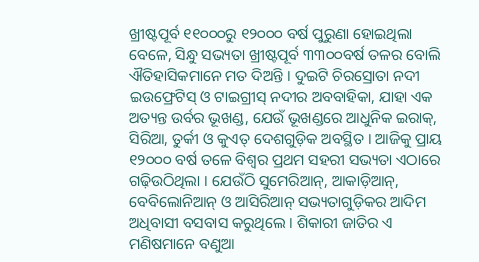ଖ୍ରୀଷ୍ଟପୂର୍ବ ୧୧୦୦୦ରୁ ୧୨୦୦୦ ବର୍ଷ ପୁରୁଣା ହୋଇଥିଲା ବେଳେ, ସିନ୍ଧୁ ସଭ୍ୟତା ଖ୍ରୀଷ୍ଟପୂର୍ବ ୩୩୦୦ବର୍ଷ ତଳର ବୋଲି ଐତିହାସିକମାନେ ମତ ଦିଅନ୍ତି । ଦୁଇଟି ଚିରସ୍ରୋତା ନଦୀ ଇଉଫ୍ରେଟିସ୍‌ ଓ ଟାଇଗ୍ରୀସ୍‌ ନଦୀର ଅବବାହିକା, ଯାହା ଏକ ଅତ୍ୟନ୍ତ ଉର୍ବର ଭୂଖଣ୍ଡ, ଯେଉଁ ଭୂଖଣ୍ଡରେ ଆଧୁନିକ ଇରାକ୍‌, ସିରିଆ, ତୁର୍କୀ ଓ କୁଏତ୍‌ ଦେଶଗୁଡ଼ିକ ଅବସ୍ଥିତ । ଆଜିକୁ ପ୍ରାୟ ୧୨୦୦୦ ବର୍ଷ ତଳେ ବିଶ୍ୱର ପ୍ରଥମ ସହରୀ ସଭ୍ୟତା ଏଠାରେ ଗଢ଼ିଉଠିଥିଲା । ଯେଉଁଠି ସୁମେରିଆନ୍‌, ଆକାଡ଼ିଆନ୍‌, ବେବିଲୋନିଆନ୍‌ ଓ ଆସିରିଆନ୍‌ ସଭ୍ୟତାଗୁଡ଼ିକର ଆଦିମ ଅଧିବାସୀ ବସବାସ କରୁଥିଲେ । ଶିକାରୀ ଜାତିର ଏ ମଣିଷମାନେ ବଣୁଆ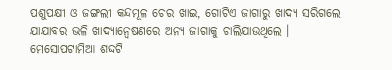ପଶୁପକ୍ଷୀ ଓ ଜଙ୍ଗଲୀ କନ୍ଦମୂଳ ଚେର ଖାଇ, ଗୋଟିଏ ଜାଗାରୁ ଖାଦ୍ୟ ସରିଗଲେ ଯାଯାବର ଭଳି ଖାଦ୍ୟାନ୍ୱେଷଣରେ ଅନ୍ୟ ଜାଗାକୁ ଚାଲିଯାଉଥିଲେ । ମେସୋପଟାମିଆ ଶଦ୍ଦଟି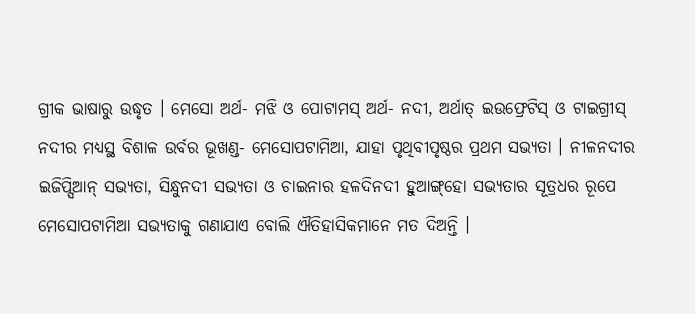ଗ୍ରୀକ ଭାଷାରୁ ଉଦ୍ଧୃତ । ମେସୋ ଅର୍ଥ- ମଝି ଓ ପୋଟାମସ୍‌ ଅର୍ଥ- ନଦୀ, ଅର୍ଥାତ୍‌ ଇଉଫ୍ରେଟିସ୍‌ ଓ ଟାଇଗ୍ରୀସ୍‌ ନଦୀର ମଧ୍ୟସ୍ଥ ବିଶାଳ ଉର୍ବର ଭୂଖଣ୍ଡ- ମେସୋପଟାମିଆ, ଯାହା ପୃଥିବୀପୃଷ୍ଠର ପ୍ରଥମ ସଭ୍ୟତା । ନୀଳନଦୀର ଇଜିପ୍ସିଆନ୍‌ ସଭ୍ୟତା, ସିନ୍ଧୁନଦୀ ସଭ୍ୟତା ଓ ଚାଇନାର ହଳଦିନଦୀ ହୁଆଙ୍ଗ୍‌ହୋ ସଭ୍ୟତାର ସୂତ୍ରଧର ରୂପେ ମେସୋପଟାମିଆ ସଭ୍ୟତାକୁ ଗଣାଯାଏ ବୋଲି ଐତିହାସିକମାନେ ମତ ଦିଅନ୍ତି ।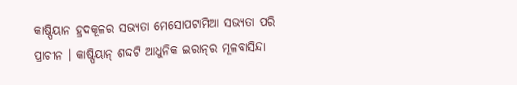କାଷ୍ପିୟାନ ହ୍ରଦକୂଳର ସଭ୍ୟତା ମେସୋପଟାମିଆ ସଭ୍ୟତା ପରି ପ୍ରାଚୀନ । କାଷ୍ପିୟାନ୍‌ ଶଦ୍ଦଟି ଆଧୁନିକ ଇରାନ୍‌ର ମୂଳବାସିନ୍ଦା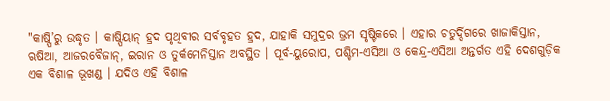"କାଷ୍ପି’ରୁ ଉଦ୍ଧୃତ । କାଷ୍ପିୟାନ୍‌ ହ୍ରଦ ପୃଥିବୀର ସର୍ବବୃହତ ହ୍ରଦ, ଯାହାକି ସମୁଦ୍ରର ଭ୍ରମ ସୃଷ୍ଟିକରେ । ଏହାର ଚତୁର୍ଦ୍ଦିଗରେ ଖାଜାକିସ୍ତାନ, ଋଷିଆ, ଆଜରବୈଜାନ୍‌, ଇରାନ ଓ ତୁର୍କମେନିସ୍ତାନ ଅବସ୍ଥିତ । ପୂର୍ବ-ୟୁରୋପ, ପଶ୍ଚିମ-ଏସିଆ ଓ କେନ୍ଦ୍ର-ଏସିଆ ଅନ୍ତର୍ଗତ ଏହି ଦେଶଗୁଡ଼ିକ ଏକ ବିଶାଳ ଭୂଖଣ୍ଡ । ଯଦିଓ ଏହି ବିଶାଳ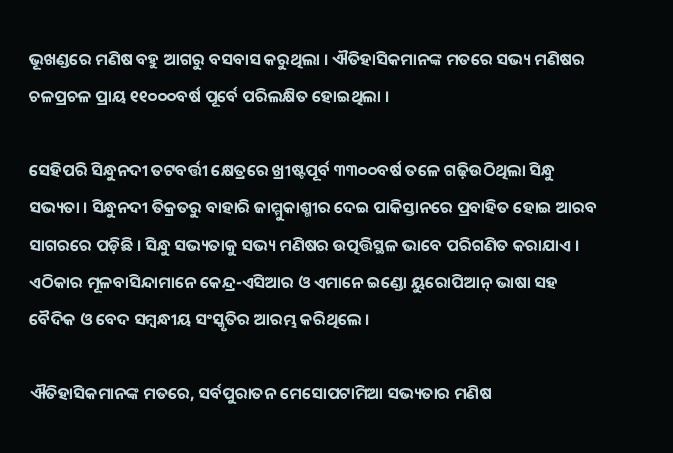ଭୂଖଣ୍ଡରେ ମଣିଷ ବହୁ ଆଗରୁ ବସବାସ କରୁଥିଲା । ଐତିହାସିକମାନଙ୍କ ମତରେ ସଭ୍ୟ ମଣିଷର ଚଳପ୍ରଚଳ ପ୍ରାୟ ୧୧୦୦୦ବର୍ଷ ପୂର୍ବେ ପରିଲକ୍ଷିତ ହୋଇଥିଲା ।

ସେହିପରି ସିନ୍ଧୁନଦୀ ତଟବର୍ତ୍ତୀ କ୍ଷେତ୍ରରେ ଖ୍ରୀଷ୍ଟପୂର୍ବ ୩୩୦୦ବର୍ଷ ତଳେ ଗଢ଼ିଉଠିଥିଲା ସିନ୍ଧୁ ସଭ୍ୟତା । ସିନ୍ଧୁନଦୀ ତିକ୍ରତରୁ ବାହାରି ଜାମ୍ମୁକାଶ୍ମୀର ଦେଇ ପାକିସ୍ତାନରେ ପ୍ରବାହିତ ହୋଇ ଆରବ ସାଗରରେ ପଡ଼ିଛି । ସିନ୍ଧୁ ସଭ୍ୟତାକୁ ସଭ୍ୟ ମଣିଷର ଉତ୍ପତ୍ତିସ୍ଥଳ ଭାବେ ପରିଗଣିତ କରାଯାଏ । ଏଠିକାର ମୂଳବାସିନ୍ଦାମାନେ କେନ୍ଦ୍ର-ଏସିଆର ଓ ଏମାନେ ଇଣ୍ଡୋ ୟୁରୋପିଆନ୍‌ ଭାଷା ସହ ବୈଦିକ ଓ ବେଦ ସମ୍ବନ୍ଧୀୟ ସଂସ୍କୃତିର ଆରମ୍ଭ କରିଥିଲେ ।

ଐତିହାସିକମାନଙ୍କ ମତରେ, ସର୍ବପୁରାତନ ମେସୋପଟାମିଆ ସଭ୍ୟତାର ମଣିଷ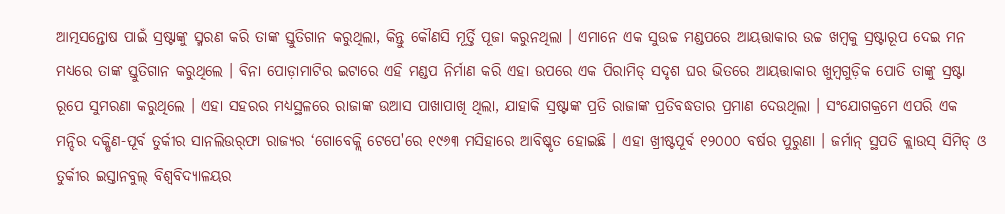ଆତ୍ମସନ୍ତୋଷ ପାଇଁ ସ୍ରଷ୍ଟାଙ୍କୁ ସ୍ମରଣ କରି ତାଙ୍କ ସ୍ତୁତିଗାନ କରୁଥିଲା, କିନ୍ତୁ କୌଣସି ମୂର୍ତ୍ତି ପୂଜା କରୁନଥିଲା । ଏମାନେ ଏକ ସୁଉଚ୍ଚ ମଣ୍ଡପରେ ଆୟତ୍ତାକାର ଉଚ୍ଚ ଖମ୍ବକୁ ସ୍ରଷ୍ଟାରୂପ ଦେଇ ମନ ମଧ୍ୟରେ ତାଙ୍କ ସ୍ତୁତିଗାନ କରୁଥିଲେ । ବିନା ପୋଡ଼ାମାଟିର ଇଟାରେ ଏହି ମଣ୍ଡପ ନିର୍ମାଣ କରି ଏହା ଉପରେ ଏକ ପିରାମିଡ୍‌ ସଦୃଶ ଘର ଭିତରେ ଆୟତ୍ତାକାର ଖୁମ୍ବଗୁଡ଼ିକ ପୋତି ତାଙ୍କୁ ସ୍ରଷ୍ଟା ରୂପେ ସୁମରଣା କରୁଥିଲେ । ଏହା ସହରର ମଧ୍ୟସ୍ଥଳରେ ରାଜାଙ୍କ ଉଆସ ପାଖାପାଖି ଥିଲା, ଯାହାକି ସ୍ରଷ୍ଟାଙ୍କ ପ୍ରତି ରାଜାଙ୍କ ପ୍ରତିବଦ୍ଧତାର ପ୍ରମାଣ ଦେଉଥିଲା । ସଂଯୋଗକ୍ରମେ ଏପରି ଏକ ମନ୍ଦିର ଦକ୍ଷିଣ-ପୂର୍ବ ତୁର୍କୀର ସାନଲିଉର୍‌ଫା ରାଜ୍ୟର ‘ଗୋବେକ୍ଲି ଟେପେ'ରେ ୧୯୬୩ ମସିହାରେ ଆବିଷ୍କୃତ ହୋଇଛି । ଏହା ଖ୍ରୀଷ୍ଟପୂର୍ବ ୧୨୦୦୦ ବର୍ଷର ପୁରୁଣା । ଜର୍ମାନ୍‌ ସ୍ଥପତି କ୍ଲାଉସ୍‌ ସିମିଡ୍‌ ଓ ତୁର୍କୀର ଇସ୍ତାନବୁଲ୍‌ ବିଶ୍ୱବିଦ୍ୟାଳୟର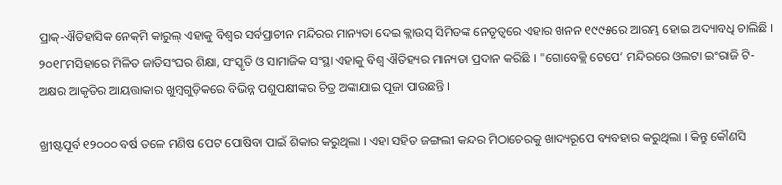ପ୍ରାକ୍‌-ଐତିହାସିକ ନେକ୍‌ମି କାରୁଲ୍‌ ଏହାକୁ ବିଶ୍ୱର ସର୍ବପ୍ରାଚୀନ ମନ୍ଦିରର ମାନ୍ୟତା ଦେଇ କ୍ଲାଉସ୍‌ ସିମିଡଙ୍କ ନେତୃତ୍ୱରେ ଏହାର ଖନନ ୧୯୯୫ରେ ଆରମ୍ଭ ହୋଇ ଅଦ୍ୟାବଧି ଚାଲିଛି । ୨୦୧୮ମସିହାରେ ମିଳିତ ଜାତିସଂଘର ଶିକ୍ଷା, ସଂସ୍କୃତି ଓ ସାମାଜିକ ସଂସ୍ଥା ଏହାକୁ ବିଶ୍ୱ ଐତିହ୍ୟର ମାନ୍ୟତା ପ୍ରଦାନ କରିଛି । "ଗୋବେକ୍ଲି ଟେପେ’ ମନ୍ଦିରରେ ଓଲଟା ଇଂରାଜି ଟି-ଅକ୍ଷର ଆକୃତିର ଆୟତ୍ତାକାର ଖୁମ୍ବଗୁଡ଼ିକରେ ବିଭିନ୍ନ ପଶୁପକ୍ଷୀଙ୍କର ଚିତ୍ର ଅଙ୍କାଯାଇ ପୂଜା ପାଉଛନ୍ତି ।

ଖ୍ରୀଷ୍ଟପୂର୍ବ ୧୨୦୦୦ ବର୍ଷ ତଳେ ମଣିଷ ପେଟ ପୋଷିବା ପାଇଁ ଶିକାର କରୁଥିଲା । ଏହା ସହିତ ଜଙ୍ଗଲୀ କନ୍ଦର ମିଠାଚେରକୁ ଖାଦ୍ୟରୂପେ ବ୍ୟବହାର କରୁଥିଲା । କିନ୍ତୁ କୌଣସି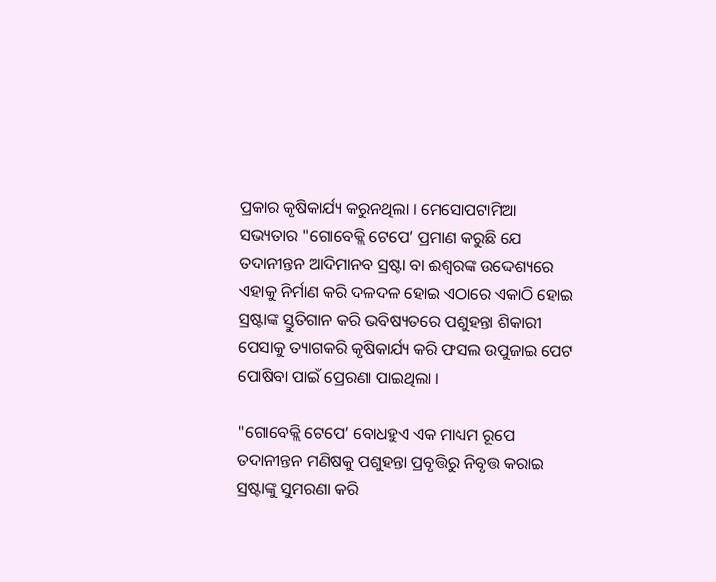ପ୍ରକାର କୃଷିକାର୍ଯ୍ୟ କରୁନଥିଲା । ମେସୋପଟାମିଆ ସଭ୍ୟତାର "ଗୋବେକ୍ଲି ଟେପେ’ ପ୍ରମାଣ କରୁଛି ଯେ ତଦାନୀନ୍ତନ ଆଦିମାନବ ସ୍ରଷ୍ଟା ବା ଈଶ୍ୱରଙ୍କ ଉଦ୍ଦେଶ୍ୟରେ ଏହାକୁ ନିର୍ମାଣ କରି ଦଳଦଳ ହୋଇ ଏଠାରେ ଏକାଠି ହୋଇ ସ୍ରଷ୍ଟାଙ୍କ ସ୍ତୁତିଗାନ କରି ଭବିଷ୍ୟତରେ ପଶୁହନ୍ତା ଶିକାରୀ ପେସାକୁ ତ୍ୟାଗକରି କୃଷିକାର୍ଯ୍ୟ କରି ଫସଲ ଉପୁଜାଇ ପେଟ ପୋଷିବା ପାଇଁ ପ୍ରେରଣା ପାଇଥିଲା ।

"ଗୋବେକ୍ଲି ଟେପେ’ ବୋଧହୁଏ ଏକ ମାଧ୍ୟମ ରୂପେ ତଦାନୀନ୍ତନ ମଣିଷକୁ ପଶୁହନ୍ତା ପ୍ରବୃତ୍ତିରୁ ନିବୃତ୍ତ କରାଇ ସ୍ରଷ୍ଟାଙ୍କୁ ସୁମରଣା କରି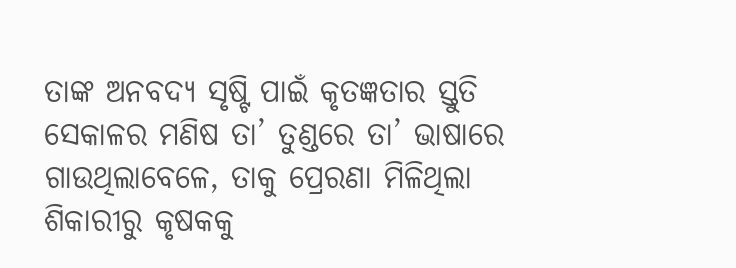ତାଙ୍କ ଅନବଦ୍ୟ ସୃଷ୍ଟି ପାଇଁ କୃତଜ୍ଞତାର ସ୍ତୁତି ସେକାଳର ମଣିଷ ତା’ ତୁଣ୍ଡରେ ତା’ ଭାଷାରେ ଗାଉଥିଲାବେଳେ, ତାକୁ ପ୍ରେରଣା ମିଳିଥିଲା ଶିକାରୀରୁ କୃଷକକୁ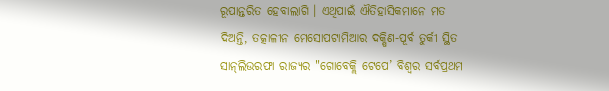ରୂପାନ୍ତରିତ ହେବାଲାଗି । ଏଥିପାଇଁ ଐତିହାସିକମାନେ ମତ ଦିଅନ୍ତି, ତତ୍କାଳୀନ ମେସୋପଟାମିଆର ଦକ୍ଷିଣ-ପୂର୍ବ ତୁର୍କୀ ସ୍ଥିତ ସାନ୍‌ଲିଉରଫା ରାଜ୍ୟର "ଗୋବେକ୍ଲି ଟେପେ’ ବିଶ୍ୱର ସର୍ବପ୍ରଥମ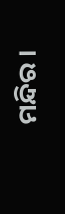ମନ୍ଦିର ।